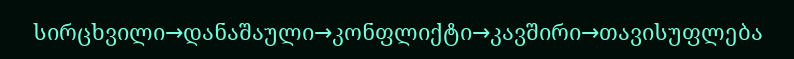სირცხვილი→დანაშაული→კონფლიქტი→კავშირი→თავისუფლება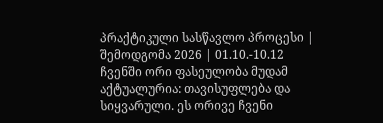პრაქტიკული სასწავლო პროცესი | შემოდგომა 2026 | 01.10.-10.12
ჩვენში ორი ფასეულობა მუდამ აქტუალურია: თავისუფლება და სიყვარული. ეს ორივე ჩვენი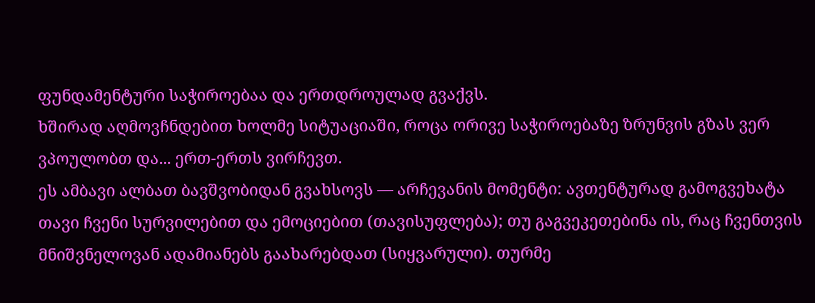ფუნდამენტური საჭიროებაა და ერთდროულად გვაქვს.
ხშირად აღმოვჩნდებით ხოლმე სიტუაციაში, როცა ორივე საჭიროებაზე ზრუნვის გზას ვერ ვპოულობთ და... ერთ-ერთს ვირჩევთ.
ეს ამბავი ალბათ ბავშვობიდან გვახსოვს — არჩევანის მომენტი: ავთენტურად გამოგვეხატა თავი ჩვენი სურვილებით და ემოციებით (თავისუფლება); თუ გაგვეკეთებინა ის, რაც ჩვენთვის მნიშვნელოვან ადამიანებს გაახარებდათ (სიყვარული). თურმე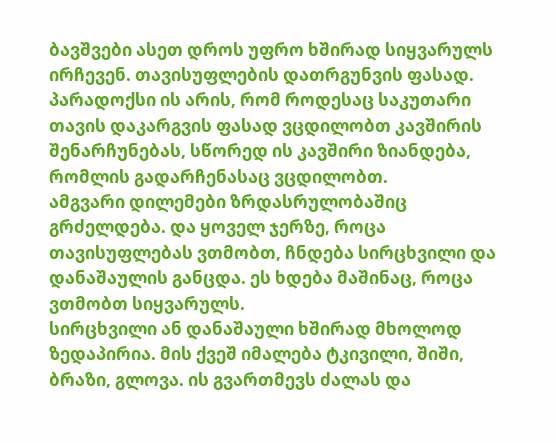ბავშვები ასეთ დროს უფრო ხშირად სიყვარულს ირჩევენ. თავისუფლების დათრგუნვის ფასად.
პარადოქსი ის არის, რომ როდესაც საკუთარი თავის დაკარგვის ფასად ვცდილობთ კავშირის შენარჩუნებას, სწორედ ის კავშირი ზიანდება, რომლის გადარჩენასაც ვცდილობთ.
ამგვარი დილემები ზრდასრულობაშიც გრძელდება. და ყოველ ჯერზე, როცა თავისუფლებას ვთმობთ, ჩნდება სირცხვილი და დანაშაულის განცდა. ეს ხდება მაშინაც, როცა ვთმობთ სიყვარულს.
სირცხვილი ან დანაშაული ხშირად მხოლოდ ზედაპირია. მის ქვეშ იმალება ტკივილი, შიში, ბრაზი, გლოვა. ის გვართმევს ძალას და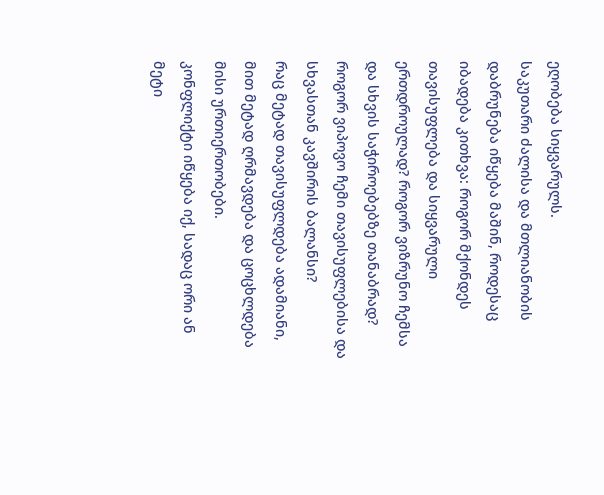ეღობება სიყვარულს.
საკუთარი ძალისა და მთლიანობის დაბრუნება იწყება მაშინ, როდესაც იბადება კითხვა: როგორ მქონდეს თავისუფლება და სიყვარული ერთდროულად? როგორ ვიზრუნო ჩემსა და სხვის საჭიროებებზე თანაბრად? როგორ ვიპოვო ჩემი თავისუფლებისა და სხვასთან კავშირის ბალანსი?
რაც მეტად თავისუფლდება ადამიანი, მით მეტად ღრმავდება და ცოცხლდება მისი ურთიერთობები.
კონფლიქტი იწყება იქ, სადაც ორი ან მეტი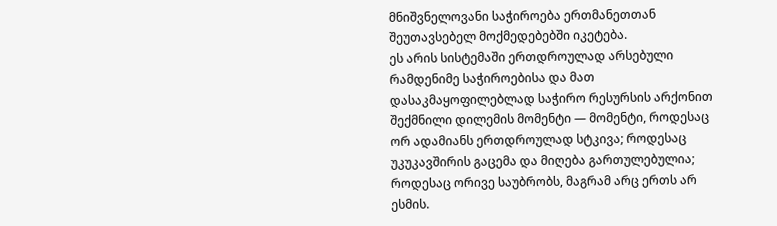მნიშვნელოვანი საჭიროება ერთმანეთთან შეუთავსებელ მოქმედებებში იკეტება.
ეს არის სისტემაში ერთდროულად არსებული რამდენიმე საჭიროებისა და მათ დასაკმაყოფილებლად საჭირო რესურსის არქონით შექმნილი დილემის მომენტი — მომენტი, როდესაც ორ ადამიანს ერთდროულად სტკივა; როდესაც უკუკავშირის გაცემა და მიღება გართულებულია; როდესაც ორივე საუბრობს, მაგრამ არც ერთს არ ესმის.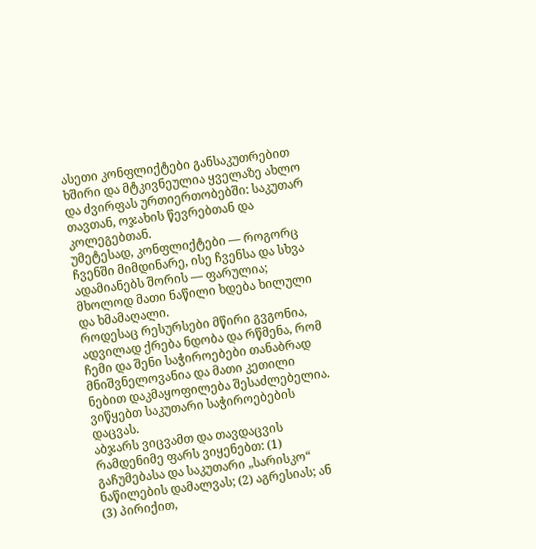ასეთი კონფლიქტები განსაკუთრებით ხშირი და მტკივნეულია ყველაზე ახლო და ძვირფას ურთიერთობებში: საკუთარ თავთან, ოჯახის წევრებთან და კოლეგებთან.
უმეტესად, კონფლიქტები — როგორც ჩვენში მიმდინარე, ისე ჩვენსა და სხვა ადამიანებს შორის — ფარულია; მხოლოდ მათი ნაწილი ხდება ხილული და ხმამაღალი.
როდესაც რესურსები მწირი გვგონია, ადვილად ქრება ნდობა და რწმენა, რომ ჩემი და შენი საჭიროებები თანაბრად მნიშვნელოვანია და მათი კეთილი ნებით დაკმაყოფილება შესაძლებელია.
ვიწყებთ საკუთარი საჭიროებების დაცვას.
აბჯარს ვიცვამთ და თავდაცვის რამდენიმე ფარს ვიყენებთ: (1) გაჩუმებასა და საკუთარი „სარისკო“ ნაწილების დამალვას; (2) აგრესიას; ან (3) პირიქით,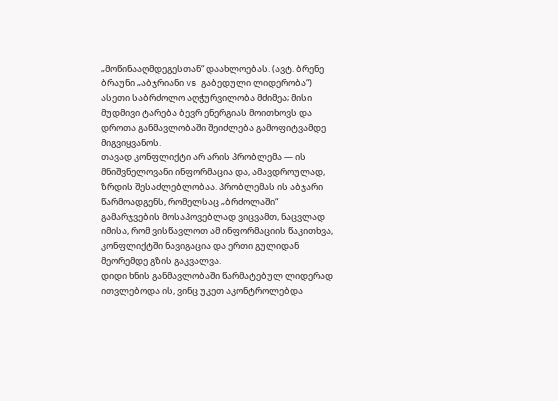„მოწინააღმდეგესთან“ დაახლოებას. (ავტ. ბრენე ბრაუნი „აბჯრიანი vs გაბედული ლიდერობა“)
ასეთი საბრძოლო აღჭურვილობა მძიმეა; მისი მუდმივი ტარება ბევრ ენერგიას მოითხოვს და დროთა განმავლობაში შეიძლება გამოფიტვამდე მიგვიყვანოს.
თავად კონფლიქტი არ არის პრობლემა — ის მნიშვნელოვანი ინფორმაცია და, ამავდროულად, ზრდის შესაძლებლობაა. პრობლემას ის აბჯარი წარმოადგენს, რომელსაც „ბრძოლაში“ გამარჯვების მოსაპოვებლად ვიცვამთ, ნაცვლად იმისა, რომ ვისწავლოთ ამ ინფორმაციის წაკითხვა, კონფლიქტში ნავიგაცია და ერთი გულიდან მეორემდე გზის გაკვალვა.
დიდი ხნის განმავლობაში წარმატებულ ლიდერად ითვლებოდა ის, ვინც უკეთ აკონტროლებდა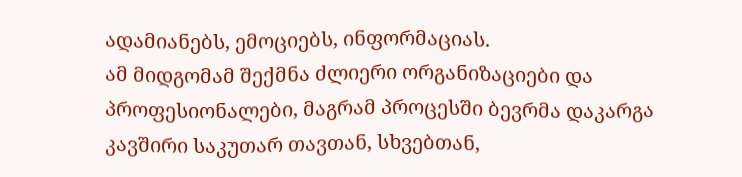ადამიანებს, ემოციებს, ინფორმაციას.
ამ მიდგომამ შექმნა ძლიერი ორგანიზაციები და პროფესიონალები, მაგრამ პროცესში ბევრმა დაკარგა კავშირი საკუთარ თავთან, სხვებთან,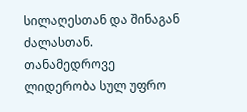სილაღესთან და შინაგან ძალასთან.
თანამედროვე ლიდერობა სულ უფრო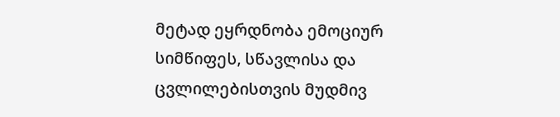მეტად ეყრდნობა ემოციურ სიმწიფეს, სწავლისა და ცვლილებისთვის მუდმივ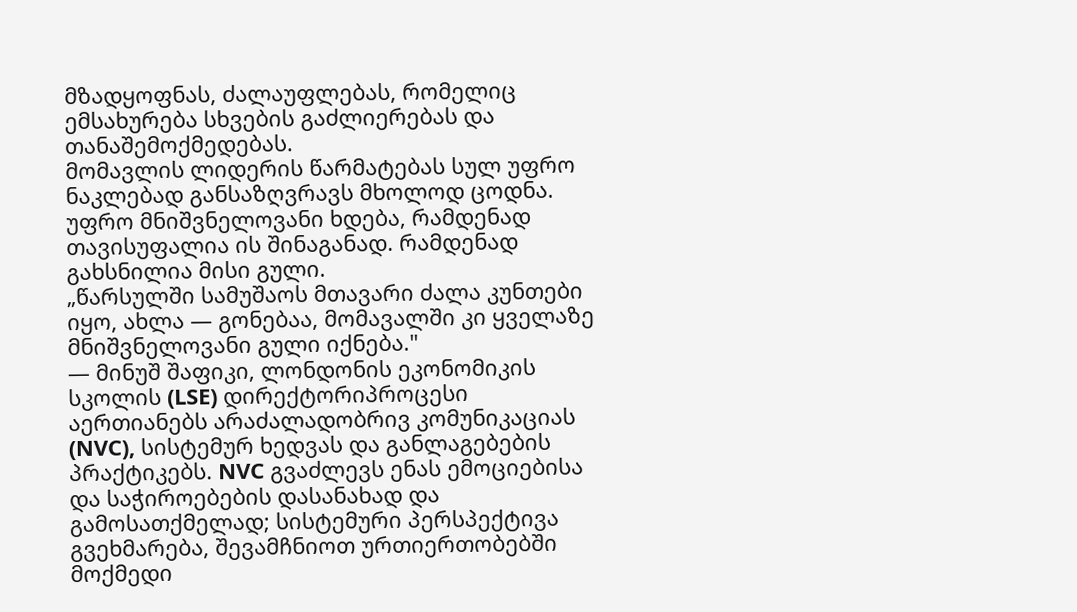მზადყოფნას, ძალაუფლებას, რომელიც ემსახურება სხვების გაძლიერებას და თანაშემოქმედებას.
მომავლის ლიდერის წარმატებას სულ უფრო ნაკლებად განსაზღვრავს მხოლოდ ცოდნა. უფრო მნიშვნელოვანი ხდება, რამდენად თავისუფალია ის შინაგანად. რამდენად გახსნილია მისი გული.
„წარსულში სამუშაოს მთავარი ძალა კუნთები იყო, ახლა — გონებაა, მომავალში კი ყველაზე მნიშვნელოვანი გული იქნება."
— მინუშ შაფიკი, ლონდონის ეკონომიკის სკოლის (LSE) დირექტორიპროცესი აერთიანებს არაძალადობრივ კომუნიკაციას (NVC), სისტემურ ხედვას და განლაგებების პრაქტიკებს. NVC გვაძლევს ენას ემოციებისა და საჭიროებების დასანახად და გამოსათქმელად; სისტემური პერსპექტივა გვეხმარება, შევამჩნიოთ ურთიერთობებში მოქმედი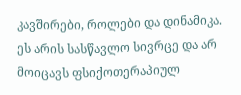კავშირები, როლები და დინამიკა.
ეს არის სასწავლო სივრცე და არ მოიცავს ფსიქოთერაპიულ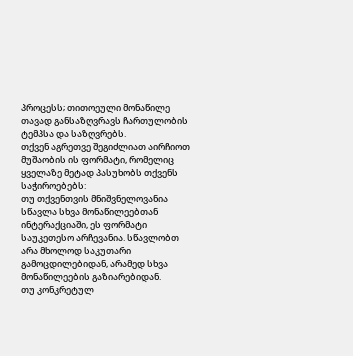პროცესს; თითოეული მონაწილე თავად განსაზღვრავს ჩართულობის ტემპსა და საზღვრებს.
თქვენ აგრეთვე შეგიძლიათ აირჩიოთ მუშაობის ის ფორმატი, რომელიც ყველაზე მეტად პასუხობს თქვენს საჭიროებებს:
თუ თქვენთვის მნიშვნელოვანია სწავლა სხვა მონაწილეებთან ინტერაქციაში, ეს ფორმატი საუკეთესო არჩევანია. სწავლობთ არა მხოლოდ საკუთარი გამოცდილებიდან, არამედ სხვა მონაწილეების გაზიარებიდან.
თუ კონკრეტულ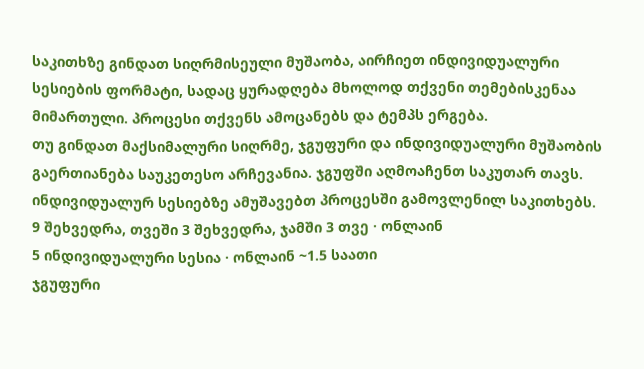საკითხზე გინდათ სიღრმისეული მუშაობა, აირჩიეთ ინდივიდუალური სესიების ფორმატი, სადაც ყურადღება მხოლოდ თქვენი თემებისკენაა მიმართული. პროცესი თქვენს ამოცანებს და ტემპს ერგება.
თუ გინდათ მაქსიმალური სიღრმე, ჯგუფური და ინდივიდუალური მუშაობის გაერთიანება საუკეთესო არჩევანია. ჯგუფში აღმოაჩენთ საკუთარ თავს. ინდივიდუალურ სესიებზე ამუშავებთ პროცესში გამოვლენილ საკითხებს.
9 შეხვედრა, თვეში 3 შეხვედრა, ჯამში 3 თვე · ონლაინ
5 ინდივიდუალური სესია · ონლაინ ~1.5 საათი
ჯგუფური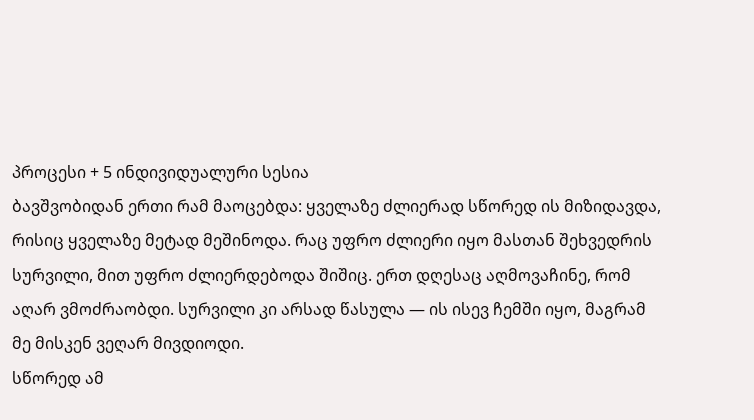პროცესი + 5 ინდივიდუალური სესია
ბავშვობიდან ერთი რამ მაოცებდა: ყველაზე ძლიერად სწორედ ის მიზიდავდა, რისიც ყველაზე მეტად მეშინოდა. რაც უფრო ძლიერი იყო მასთან შეხვედრის სურვილი, მით უფრო ძლიერდებოდა შიშიც. ერთ დღესაც აღმოვაჩინე, რომ აღარ ვმოძრაობდი. სურვილი კი არსად წასულა — ის ისევ ჩემში იყო, მაგრამ მე მისკენ ვეღარ მივდიოდი.
სწორედ ამ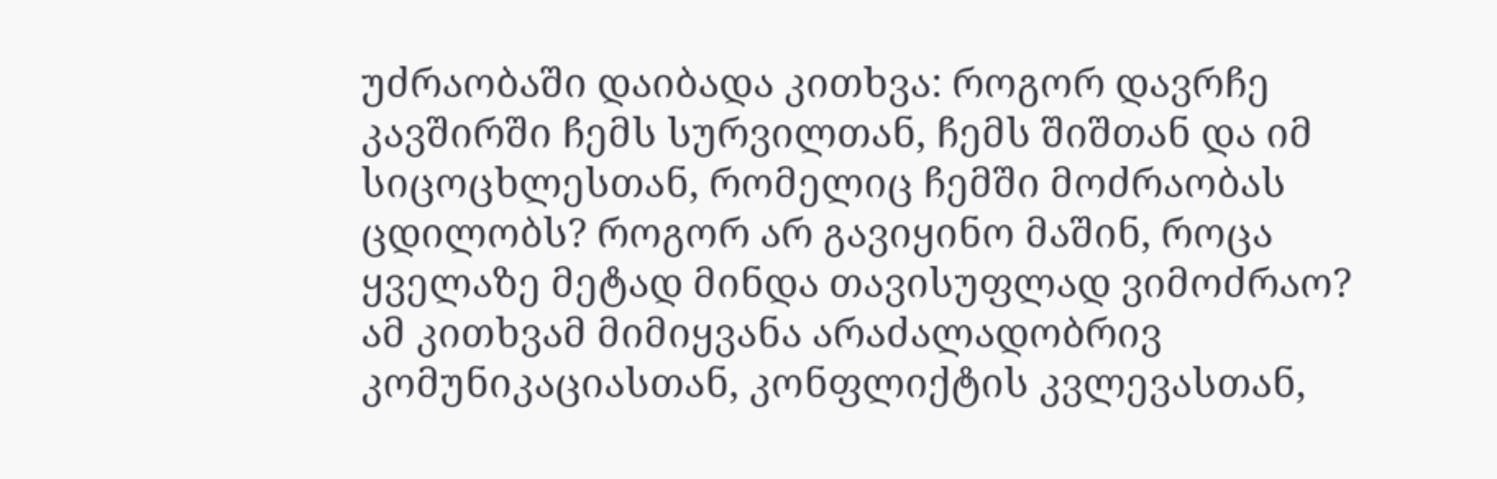უძრაობაში დაიბადა კითხვა: როგორ დავრჩე კავშირში ჩემს სურვილთან, ჩემს შიშთან და იმ სიცოცხლესთან, რომელიც ჩემში მოძრაობას ცდილობს? როგორ არ გავიყინო მაშინ, როცა ყველაზე მეტად მინდა თავისუფლად ვიმოძრაო?
ამ კითხვამ მიმიყვანა არაძალადობრივ კომუნიკაციასთან, კონფლიქტის კვლევასთან,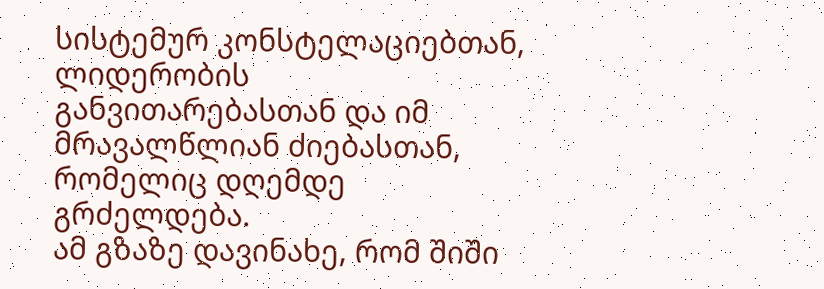სისტემურ კონსტელაციებთან, ლიდერობის განვითარებასთან და იმ მრავალწლიან ძიებასთან, რომელიც დღემდე გრძელდება.
ამ გზაზე დავინახე, რომ შიში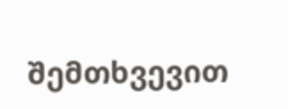შემთხვევით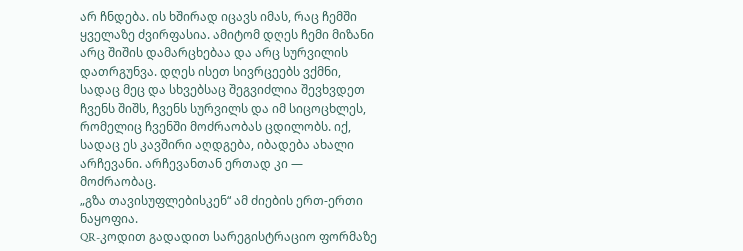არ ჩნდება. ის ხშირად იცავს იმას, რაც ჩემში ყველაზე ძვირფასია. ამიტომ დღეს ჩემი მიზანი არც შიშის დამარცხებაა და არც სურვილის დათრგუნვა. დღეს ისეთ სივრცეებს ვქმნი, სადაც მეც და სხვებსაც შეგვიძლია შევხვდეთ ჩვენს შიშს, ჩვენს სურვილს და იმ სიცოცხლეს, რომელიც ჩვენში მოძრაობას ცდილობს. იქ, სადაც ეს კავშირი აღდგება, იბადება ახალი არჩევანი. არჩევანთან ერთად კი — მოძრაობაც.
„გზა თავისუფლებისკენ“ ამ ძიების ერთ-ერთი ნაყოფია.
QR-კოდით გადადით სარეგისტრაციო ფორმაზე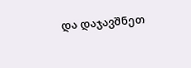და დაჯავშნეთ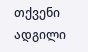თქვენი ადგილი